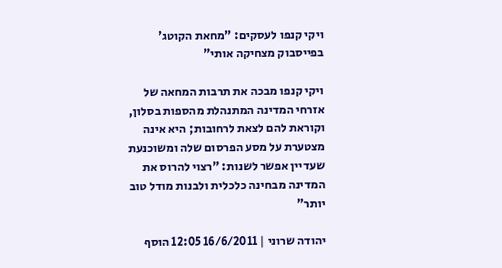ויקי קנפו לעסקים: "מחאת הקוטג' בפייסבוק מצחיקה אותי"

ויקי קנפו מבכה את תרבות המחאה של אזרחי המדינה המתנהלת מהספות בסלון, וקוראת להם לצאת לרחובות; היא אינה מצטערת על מסע הפרסום שלה ומשוכנעת שעדיין אפשר לשנות: "רצוי להרוס את המדינה מבחינה כלכלית ולבנות מודל טוב יותר"

יהודה שרוני | 16/6/2011 12:05 הוסף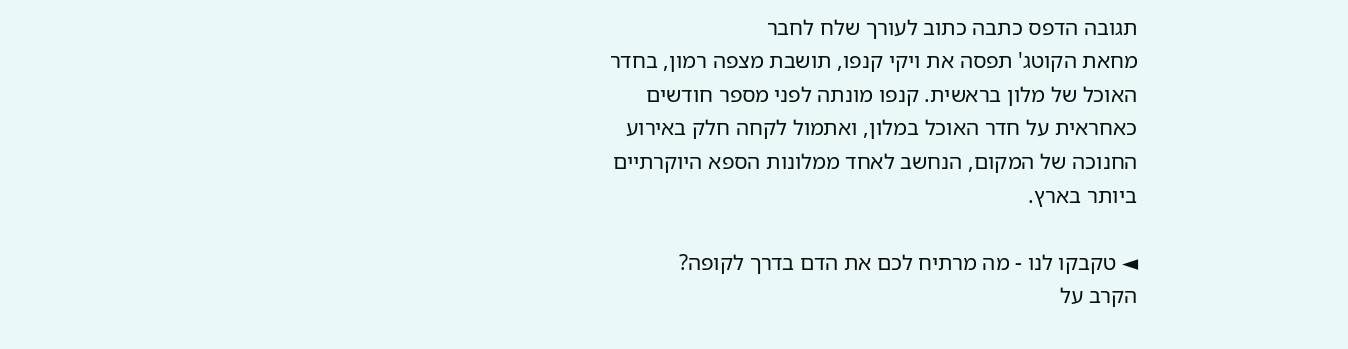תגובה הדפס כתבה כתוב לעורך שלח לחבר
מחאת הקוטג' תפסה את ויקי קנפו, תושבת מצפה רמון, בחדר האוכל של מלון בראשית. קנפו מונתה לפני מספר חודשים כאחראית על חדר האוכל במלון, ואתמול לקחה חלק באירוע החנוכה של המקום, הנחשב לאחד ממלונות הספא היוקרתיים ביותר בארץ.

◄ טקבקו לנו - מה מרתיח לכם את הדם בדרך לקופה?
הקרב על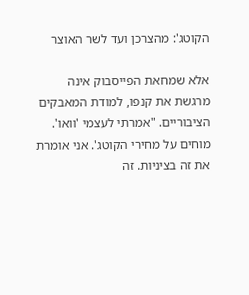הקוטג': מהצרכן ועד לשר האוצר

אלא שמחאת הפייסבוק אינה מרגשת את קנפו, למודת המאבקים הציבוריים. "אמרתי לעצמי 'וואו'. מוחים על מחירי הקוטג'. אני אומרת את זה בציניות. זה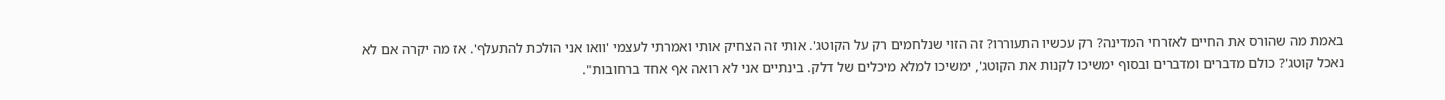באמת מה שהורס את החיים לאזרחי המדינה? רק עכשיו התעוררו? זה הזוי שנלחמים רק על הקוטג'. אותי זה הצחיק אותי ואמרתי לעצמי 'וואו אני הולכת להתעלף'. אז מה יקרה אם לא נאכל קוטג'? כולם מדברים ומדברים ובסוף ימשיכו לקנות את הקוטג', ימשיכו למלא מיכלים של דלק. בינתיים אני לא רואה אף אחד ברחובות".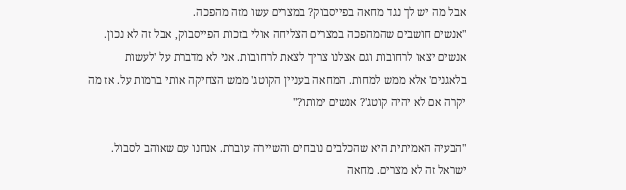אבל מה יש לך נגד מחאה בפייסבוק? במצרים עשו מזה מהפכה.
"אנשים חושבים שהמהפכה במצרים הצליחה אולי בזכות הפייסבוק, אבל זה לא נכון. אנשים יצאו לרחובות וגם אצלנו צריך לצאת לרחובות. אני לא מדברת על 'לעשות בלאגנים' אלא ממש למחות. המחאה בעניין הקוטג' ממש הצחיקה אותי ברמות על. אז מה יקרה אם לא יהיה קוטג'? אנשים ימותו?"

"הבעיה האמיתית היא שהכלבים נובחים והשיירה עוברת. אנחנו עם שאוהב לסבול. ישראל זה לא מצרים. מחאה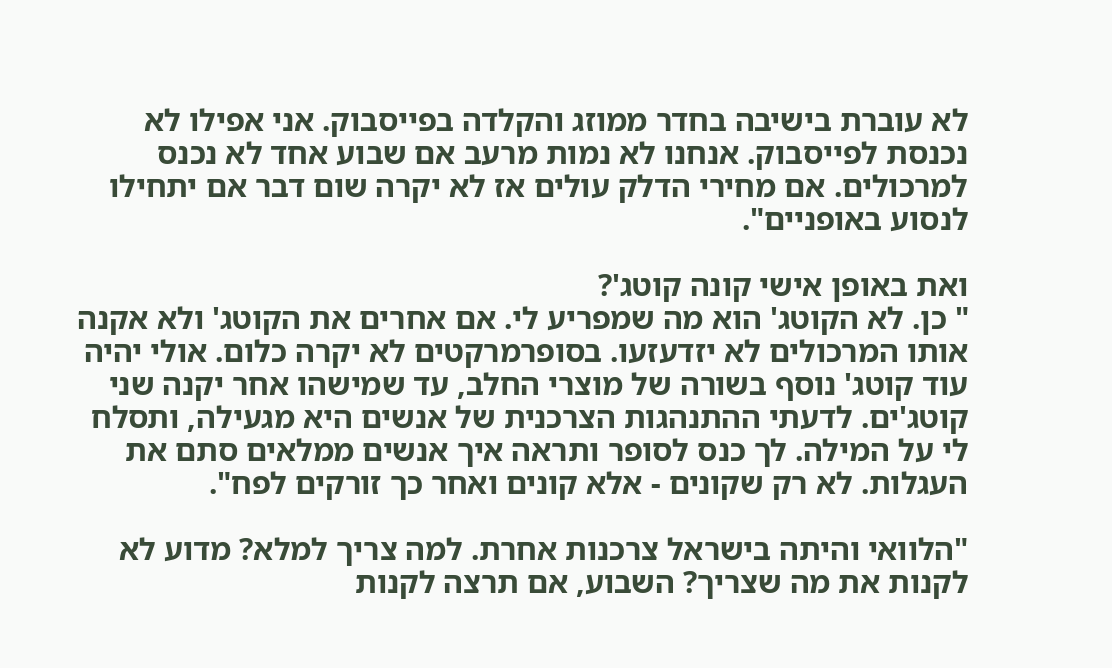לא עוברת בישיבה בחדר ממוזג והקלדה בפייסבוק. אני אפילו לא נכנסת לפייסבוק. אנחנו לא נמות מרעב אם שבוע אחד לא נכנס למרכולים. אם מחירי הדלק עולים אז לא יקרה שום דבר אם יתחילו לנסוע באופניים".

ואת באופן אישי קונה קוטג'?
" כן. לא הקוטג' הוא מה שמפריע לי. אם אחרים את הקוטג' ולא אקנה אותו המרכולים לא יזדעזעו. בסופרמרקטים לא יקרה כלום. אולי יהיה עוד קוטג' נוסף בשורה של מוצרי החלב, עד שמישהו אחר יקנה שני קוטג'ים. לדעתי ההתנהגות הצרכנית של אנשים היא מגעילה, ותסלח לי על המילה. לך כנס לסופר ותראה איך אנשים ממלאים סתם את העגלות. לא רק שקונים - אלא קונים ואחר כך זורקים לפח".

"הלוואי והיתה בישראל צרכנות אחרת. למה צריך למלא? מדוע לא לקנות את מה שצריך? השבוע, אם תרצה לקנות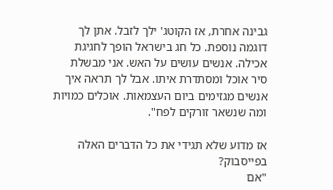גבינה אחרת, אז הקוטג' ילך לזבל. אתן לך דוגמה נוספת. כל חג בישראל הופך לחגיגת אכילה. אנשים עושים על האש. אני מבשלת סיר אוכל ומסתדרת איתו. אבל לך תראה איך אנשים מגזימים ביום העצמאות. אוכלים כמויות ומה שנשאר זורקים לפח".

אז מדוע שלא תגידי את כל הדברים האלה בפייסבוק?
"אם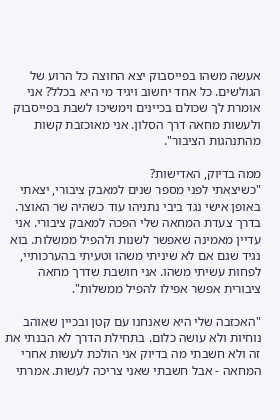אעשה משהו בפייסבוק יצא החוצה כל הרוע של הגולשים. כל אחד יחשוב ויגיד מי היא בכלל? אני אומרת לך שכולם בכיינים וימשיכו לשבת בפייסבוק ולעשות מחאה דרך הסלון. אני מאוכזבת קשות מהתנהגות הציבור".

ממה בדיוק, האדישות?
"כשיצאתי לפני מספר שנים למאבק ציבורי, יצאתי באופן אישי נגד ביבי נתניהו עוד כשהיה שר האוצר. בדרך צעדת המחאה שלי הפכה למאבק ציבורי. אני עדיין מאמינה שאפשר לשנות ולהפיל ממשלות. בוא נגיד שגם אם לא שיניתי משהו וטעיתי בהערכותיי, לפחות עשיתי משהו. אני חושבת שדרך מחאה ציבורית אפשר אפילו להפיל ממשלות".

"האכזבה שלי היא שאנחנו עם קטן ובכיין שאוהב נוחיות ולא עושה כלום. בתחילת הדרך לא הבנתי את זה ולא חשבתי מה בדיוק אני הולכת לעשות אחרי המחאה - אבל חשבתי שאני צריכה לעשות. אמרתי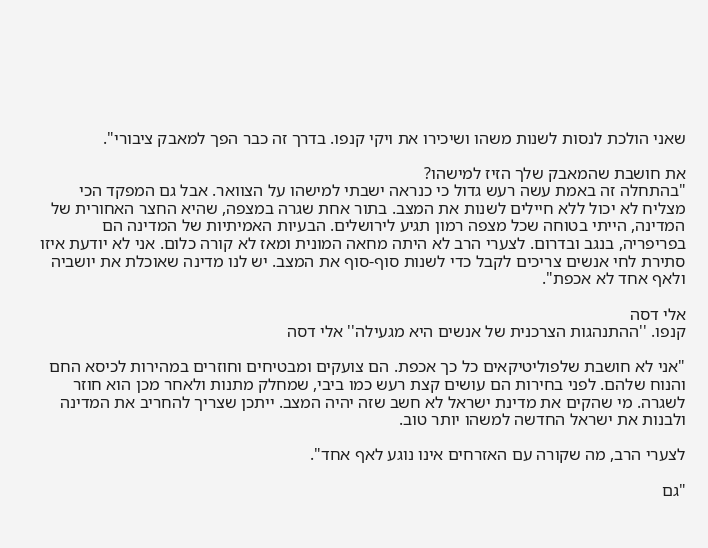שאני הולכת לנסות לשנות משהו ושיכירו את ויקי קנפו. בדרך זה כבר הפך למאבק ציבורי".

את חושבת שהמאבק שלך הזיז למישהו?
"בהתחלה זה באמת עשה רעש גדול כי כנראה ישבתי למישהו על הצוואר. אבל גם המפקד הכי מצליח לא יכול ללא חיילים לשנות את המצב. בתור אחת שגרה במצפה, שהיא החצר האחורית של המדינה, הייתי בטוחה שכל מצפה רמון תגיע לירושלים. הבעיות האמיתיות של המדינה הם בפריפריה, בנגב ובדרום. לצערי הרב לא היתה מחאה המונית ומאז לא קורה כלום. אני לא יודעת איזו סתירת לחי אנשים צריכים לקבל כדי לשנות סוף-סוף את המצב. יש לנו מדינה שאוכלת את יושביה ולאף אחד לא אכפת".

אלי דסה
קנפו. ''ההתנהגות הצרכנית של אנשים היא מגעילה'' אלי דסה

"אני לא חושבת שלפוליטיקאים כל כך אכפת. הם צועקים ומבטיחים וחוזרים במהירות לכיסא החם והנוח שלהם. לפני בחירות הם עושים קצת רעש כמו ביבי, שמחלק מתנות ולאחר מכן הוא חוזר לשגרה. מי שהקים את מדינת ישראל לא חשב שזה יהיה המצב. ייתכן שצריך להחריב את המדינה ולבנות את ישראל החדשה למשהו יותר טוב.

לצערי הרב, מה שקורה עם האזרחים אינו נוגע לאף אחד".

"גם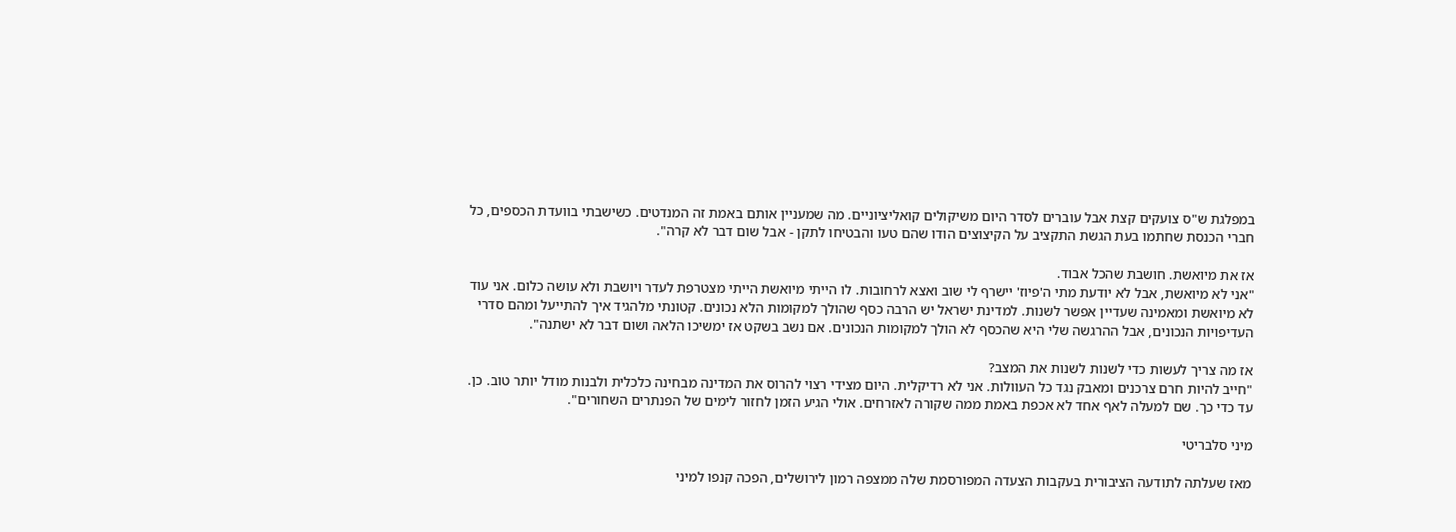במפלגת ש"ס צועקים קצת אבל עוברים לסדר היום משיקולים קואליציוניים. מה שמעניין אותם באמת זה המנדטים. כשישבתי בוועדת הכספים, כל חברי הכנסת שחתמו בעת הגשת התקציב על הקיצוצים הודו שהם טעו והבטיחו לתקן - אבל שום דבר לא קרה".

אז את מיואשת. חושבת שהכל אבוד.
"אני לא מיואשת, אבל לא יודעת מתי ה'פיוז' יישרף לי שוב ואצא לרחובות. לו הייתי מיואשת הייתי מצטרפת לעדר ויושבת ולא עושה כלום. אני עוד לא מיואשת ומאמינה שעדיין אפשר לשנות. למדינת ישראל יש הרבה כסף שהולך למקומות הלא נכונים. קטונתי מלהגיד איך להתייעל ומהם סדרי העדיפויות הנכונים, אבל ההרגשה שלי היא שהכסף לא הולך למקומות הנכונים. אם נשב בשקט אז ימשיכו הלאה ושום דבר לא ישתנה".

אז מה צריך לעשות כדי לשנות לשנות את המצב?
"חייב להיות חרם צרכנים ומאבק נגד כל העוולות. אני לא רדיקלית. היום מצידי רצוי להרוס את המדינה מבחינה כלכלית ולבנות מודל יותר טוב. כן. עד כדי כך. שם למעלה לאף אחד לא אכפת באמת ממה שקורה לאזרחים. אולי הגיע הזמן לחזור לימים של הפנתרים השחורים".

מיני סלבריטי

מאז שעלתה לתודעה הציבורית בעקבות הצעדה המפורסמת שלה ממצפה רמון לירושלים, הפכה קנפו למיני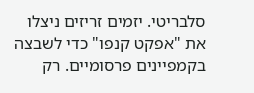סלבריטי. יזמים זריזים ניצלו את "אפקט קנפו" כדי לשבצה בקמפיינים פרסומיים. רק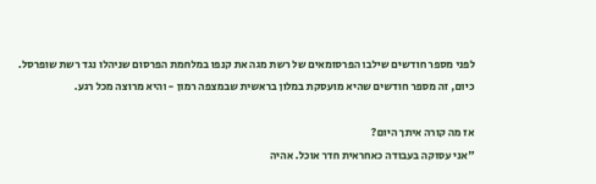לפני מספר חודשים שילבו הפרסומאים של רשת מגה את קנפו במלחמת הפרסום שניהלו נגד רשת שופרסל. כיום, זה מספר חודשים שהיא מועסקת במלון בראשית שבמצפה רמון - והיא מרוצה מכל רגע.

אז מה קורה איתך היום?
"אני עסוקה בעבודה כאחראית חדר אוכל. אהיה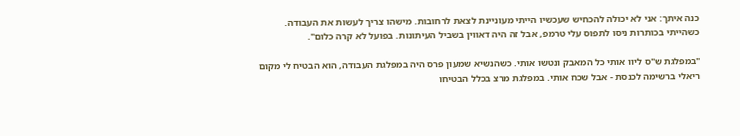כנה איתך: אני לא יכולה להכחיש שעכשיו הייתי מעוניינת לצאת לרחובות. מישהו צריך לעשות את העבודה. כשהייתי בכותרות ניסו לתפוס עלי טרמפ, אבל זה היה דאווין בשביל העיתונות. בפועל לא קרה כלום".

"במפלגת ש"ס ליוו אותי כל המאבק ונטשו אותי. כשהנשיא שמעון פרס היה במפלגת העבודה, הוא הבטיח לי מקום ריאלי ברשימה לכנסת - אבל שכח אותי. במפלגת מרצ בכלל הבטיחו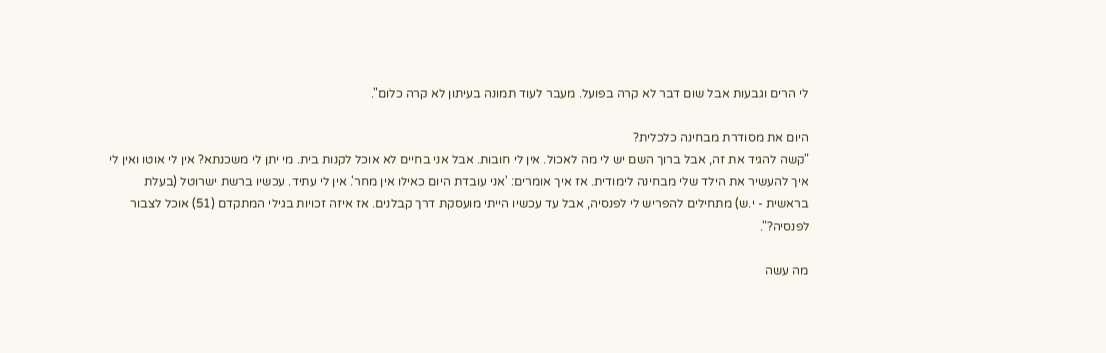לי הרים וגבעות אבל שום דבר לא קרה בפועל. מעבר לעוד תמונה בעיתון לא קרה כלום".

היום את מסודרת מבחינה כלכלית?
"קשה להגיד את זה, אבל ברוך השם יש לי מה לאכול. אין לי חובות. אבל אני בחיים לא אוכל לקנות בית. מי יתן לי משכנתא? אין לי אוטו ואין לי איך להעשיר את הילד שלי מבחינה לימודית. אז איך אומרים: 'אני עובדת היום כאילו אין מחר'. אין לי עתיד. עכשיו ברשת ישרוטל (בעלת בראשית - י.ש) מתחילים להפריש לי לפנסיה, אבל עד עכשיו הייתי מועסקת דרך קבלנים. אז איזה זכויות בגילי המתקדם (51) אוכל לצבור לפנסיה?".

מה עשה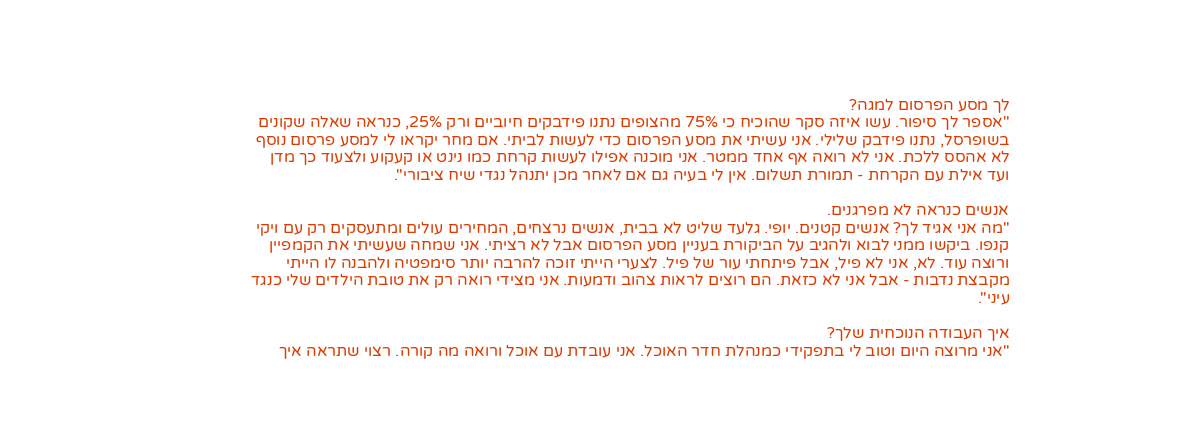לך מסע הפרסום למגה?
"אספר לך סיפור. עשו איזה סקר שהוכיח כי 75% מהצופים נתנו פידבקים חיוביים ורק 25%, כנראה שאלה שקונים בשופרסל, נתנו פידבק שלילי. אני עשיתי את מסע הפרסום כדי לעשות לביתי. אם מחר יקראו לי למסע פרסום נוסף לא אהסס ללכת. אני לא רואה אף אחד ממטר. אני מוכנה אפילו לעשות קרחת כמו נינט או קעקוע ולצעוד כך מדן ועד אילת עם הקרחת - תמורת תשלום. אין לי בעיה גם אם לאחר מכן יתנהל נגדי שיח ציבורי".

אנשים כנראה לא מפרגנים.
"מה אני אגיד לך? אנשים קטנים. יופי. גלעד שליט לא בבית, אנשים נרצחים, המחירים עולים ומתעסקים רק עם ויקי קנפו. ביקשו ממני לבוא ולהגיב על הביקורת בעניין מסע הפרסום אבל לא רציתי. אני שמחה שעשיתי את הקמפיין ורוצה עוד. לא, אני לא פיל, אבל פיתחתי עור של פיל. לצערי הייתי זוכה להרבה יותר סימפטיה ולהבנה לו הייתי מקבצת נדבות - אבל אני לא כזאת. הם רוצים לראות צהוב ודמעות. אני מצידי רואה רק את טובת הילדים שלי כנגד עיני".

איך העבודה הנוכחית שלך?
"אני מרוצה היום וטוב לי בתפקידי כמנהלת חדר האוכל. אני עובדת עם אוכל ורואה מה קורה. רצוי שתראה איך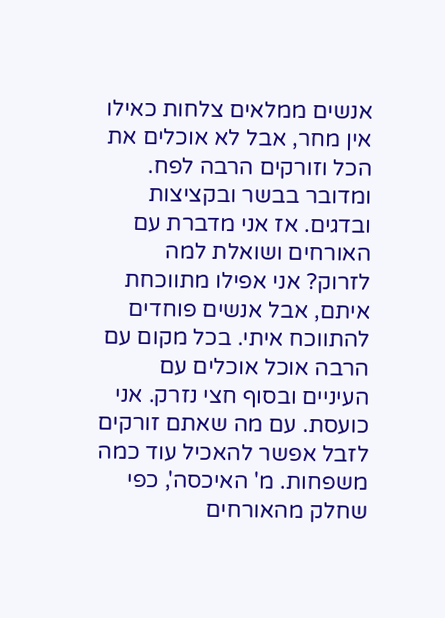אנשים ממלאים צלחות כאילו אין מחר, אבל לא אוכלים את הכל וזורקים הרבה לפח. ומדובר בבשר ובקציצות ובדגים. אז אני מדברת עם האורחים ושואלת למה לזרוק? אני אפילו מתווכחת איתם, אבל אנשים פוחדים להתווכח איתי. בכל מקום עם הרבה אוכל אוכלים עם העיניים ובסוף חצי נזרק. אני כועסת. עם מה שאתם זורקים לזבל אפשר להאכיל עוד כמה משפחות. מ' האיכסה', כפי שחלק מהאורחים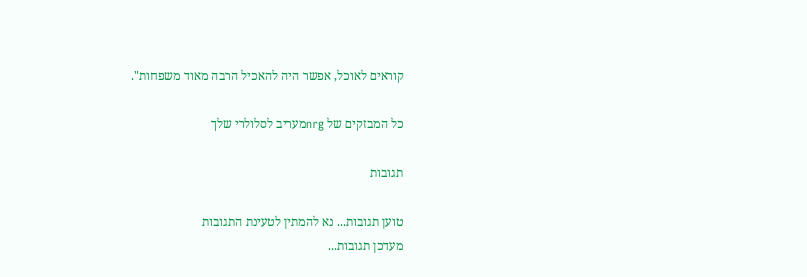קוראים לאוכל, אפשר היה להאכיל הרבה מאוד משפחות".

כל המבזקים של nrgמעריב לסלולרי שלך

תגובות

טוען תגובות... נא להמתין לטעינת התגובות
מעדכן תגובות...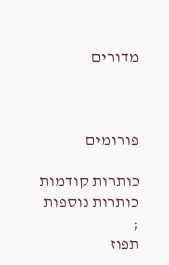מדורים



פורומים

כותרות קודמות
כותרות נוספות
;
תפוז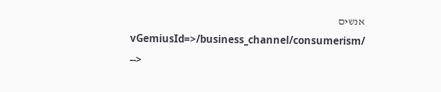אנשים
vGemiusId=>/business_channel/consumerism/ -->